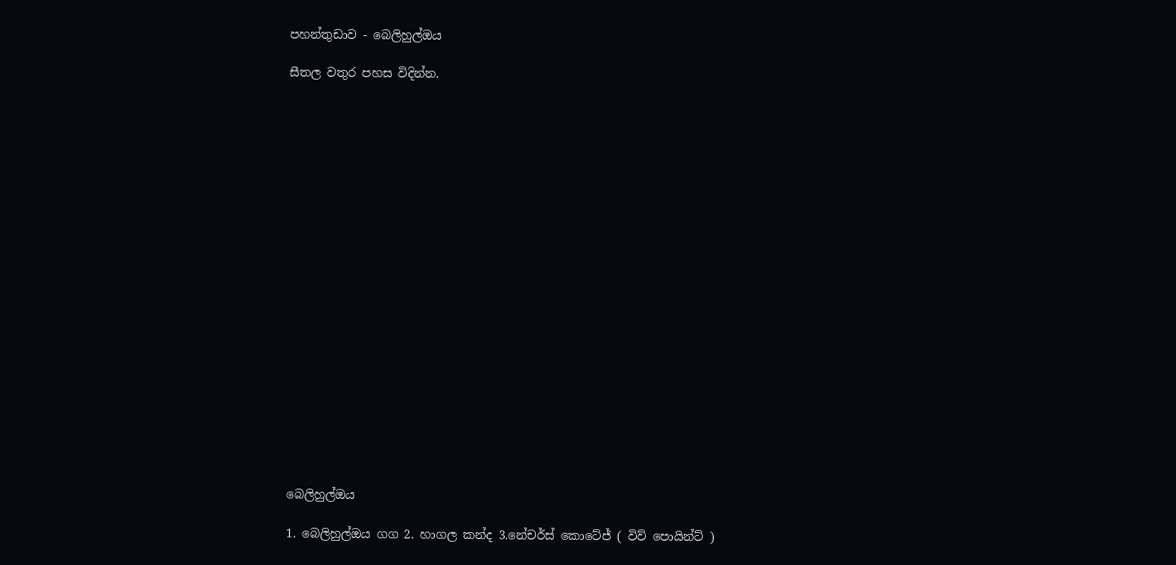පහන්තුඩාව - බෙලිහුල්ඔය

සීතල වතුර පහස විදින්න.





















බෙලිහුල්ඔය

1. බෙලිහුල්ඔය ගග 2. හාගල කන්ද 3.නේචර්ස් කොටේජ් ( විව් පොයින්ට් )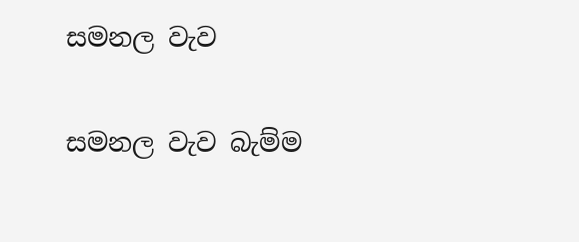සමනල වැව

සමනල වැව බැම්ම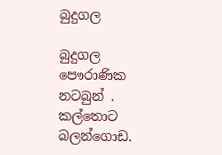බුදුගල

බුදුගල පෞරාණික නටබුන් . කල්තොට බලන්ගොඩ.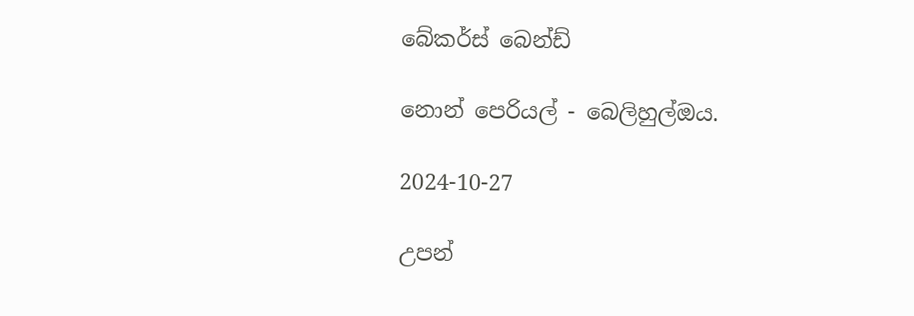බේකර්ස් බෙන්ඩ්

නොන් පෙරියල් - බෙලිහුල්ඔය.

2024-10-27

උපන්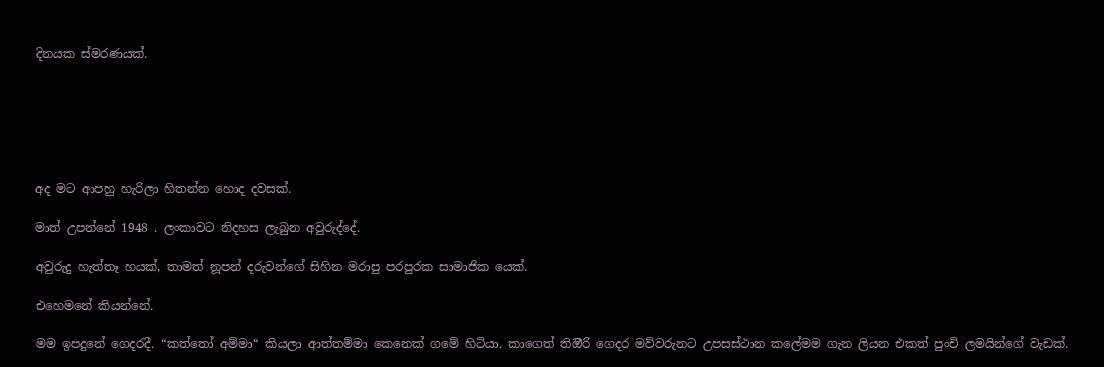දිනයක ස්මරණයක්.






අද මට ආපහු හැරිලා හිතන්න හොද දවසක්.

මාත් උපන්නේ 1948 . ලංකාවට නිදහස ලැබුන අවුරුද්දේ.

අවුරුදු හැත්තෑ හයක්, තාමත් නූපන් දරුවන්ගේ සිහින මරාපු පරපුරක සාමාජික යෙක්.

එහෙමනේ කියන්නේ.

මම ඉපදුනේ ගෙදරදී. “කත්තෝ අම්මා“ කියලා ආත්තම්මා කෙනෙක් ගමේ හිටියා. කාගෙත් තිඔීරි ගෙදර මව්වරුනට උපසස්ථාන කලේමම ගැන ලියන එකත් පුංචි ලමයින්ගේ වැඩක්.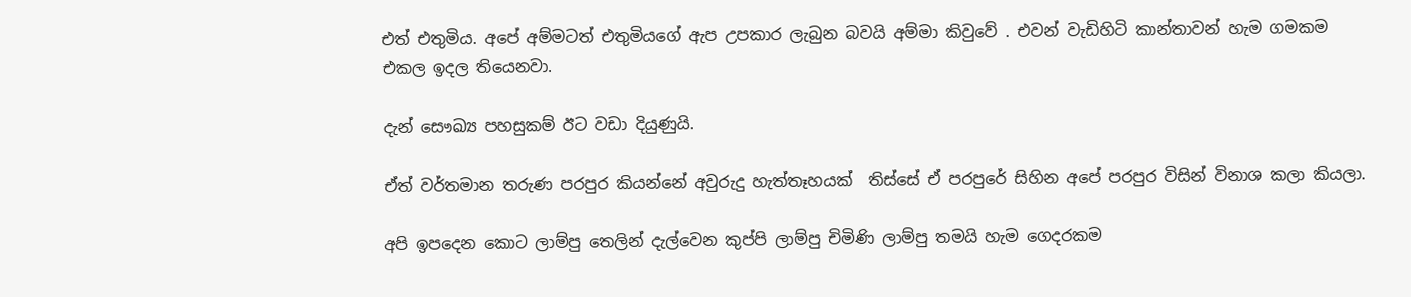එත් එතුමිය. අපේ අම්මටත් එතුමියගේ ඇප උපකාර ලැබුන බවයි අම්මා කිවුවේ . එවන් වැඩිහිටි කාන්තාවන් හැම ගමකම එකල ඉදල තියෙනවා.

දැන් සෞඛ්‍ය පහසුකම් ඊට වඩා දියුණුයි.

ඒත් වර්තමාන තරුණ පරපුර කියන්නේ අවුරුදු හැත්තෑහයක්  තිස්සේ ඒ පරපුරේ සිහින අපේ පරපුර විසින් විනාශ කලා කියලා.

අපි ඉපදෙන කොට ලාම්පු තෙලින් දැල්වෙන කුප්පි ලාම්පු චිමිණි ලාම්පු තමයි හැම ගෙදරකම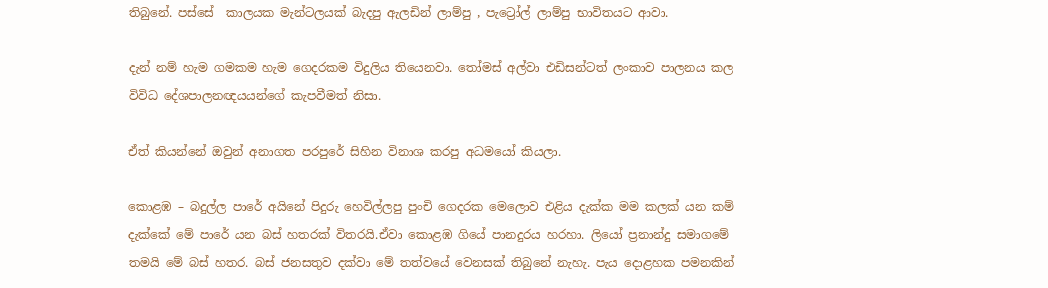තිබුනේ. පස්සේ  කාලයක මැන්ටලයක් බැදපු ඇලඩින් ලාම්පු , පැට්‍රෝල් ලාම්පු භාවිතයට ආවා.

දැන් නම් හැම ගමකම හැම ගෙදරකම විදුලිය තියෙනවා. තෝමස් අල්වා එඩිසන්ටත් ලංකාව පාලනය කල විවිධ දේශපාලනඥයයන්ගේ කැපවීමත් නිසා.

ඒත් කියන්නේ ඔවුන් අනාගත පරපුරේ සිහින විනාශ කරපු අධමයෝ කියලා.

කොළඹ – බදුල්ල පාරේ අයිනේ පිදුරු හෙවිල්ලපු පුංචි ගෙදරක මෙලොව එළිය දැක්ක මම කලක් යන කම් දැක්කේ මේ පාරේ යන බස් හතරක් විතරයි.ඒවා කොළඹ ගියේ පානදුරය හරහා. ලියෝ ප්‍රනාන්දු සමාගමේ තමයි මේ බස් හතර. බස් ජනසතුව දක්වා මේ තත්වයේ වෙනසක් තිබුනේ නැහැ. පැය දොළහක පමනකින්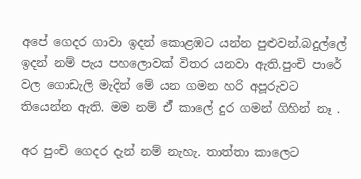අපේ ගෙදර ගාවා ඉදන් කොළඹට යන්න පුළුවන්.බදුල්ලේ ඉදන් නම් පැය පහ‍ලොවක් විතර යනවා ඇති.පුංචි පාරේ වල ගොඩැලි මැදින් මේ යන ගමන හරි අපූරුවට තියෙන්න ඇති. මම නම් ඒ් කාලේ දුර ගමන් ගිහින් නෑ .

අර පුංචි ගෙදර දැන් නම් නැහැ. තාත්තා කාලෙට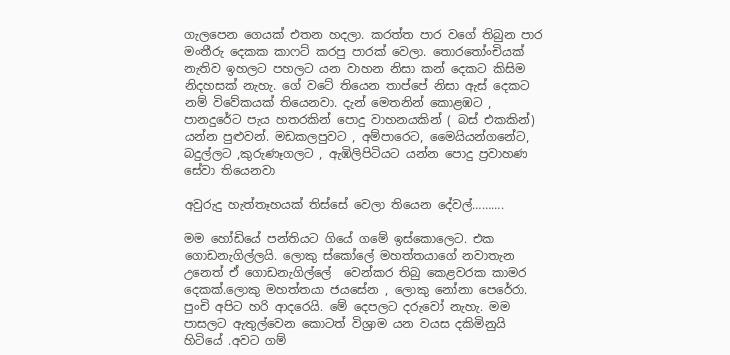ගැලපෙන ගෙයක් එතන හදලා. කරත්ත පාර වගේ තිබුන පාර මංතීරු දෙකක කාෆට් කරපු පාරක් වෙලා. තොරතෝංචියක් නැතිව ඉහලට පහලට යන වාහන නිසා කන් දෙකට කිසිම නිදහසක් නැහැ. ගේ වටේ තියෙන තාප්පේ නිසා ඇස් දෙකට නම් විවේකයක් තියෙනවා. දැන් මෙතනින් කොළඹට , පානදුරේට පැය හතරකින් පොදු වාහනයකින් ( බස් එකකින්) යන්න පුළුවන්. මඩකලපුවට , අම්පාරෙට, මෛයියන්ගනේට, බදුල්ලට ,කුරුණෑගලට , ඇඹිලිපිටියට යන්න පොදු ප්‍රවාහණ සේවා තියෙනවා

අවුරුදු හැත්තෑහයක් තිස්සේ වෙලා තියෙන දේවල්……….

මම හෝඩියේ පන්තියට ගියේ ගමේ ඉස්කොලෙට. එක ගොඩනැගිල්ලයි. ලොකු ස්කෝලේ මහත්තයාගේ නවාතැන උනෙත් ඒ ගොඩනැගිල්ලේ  වෙන්‍කර තිබු කෙළවරක කාමර දෙකක්.ලොකු මහත්තයා ජයසේන , ලොකු නෝනා පෙරේරා. පුංචි අපිට හරි ආදරෙයි. මේ දෙපලට දරුවෝ නැහැ. මම පාසලට ඇතුල්වෙන කොටත් විශ්‍රාම යන වයස දකිමිනුයි හිටියේ .අවට ගම්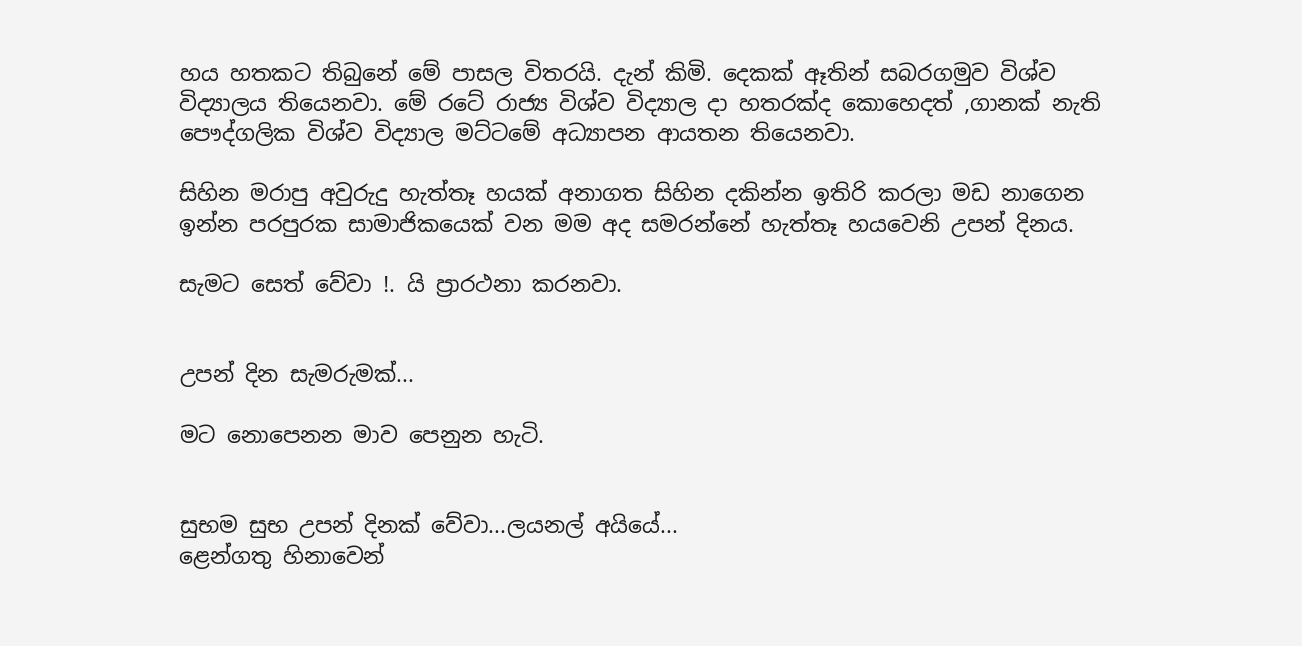හය හතකට තිබුනේ මේ පාසල විතරයි. දැන් කිමි. දෙකක් ඈතින් සබරගමුව විශ්ව විද්‍යාලය තියෙනවා. මේ රටේ රාජ්‍ය විශ්ව විද්‍යාල දා හතරක්ද කොහෙදත් ,ගානක් නැති පෞද්ගලික විශ්ව විද්‍යාල මට්ටමේ අධ්‍යාපන ආයතන තියෙනවා.

සිහින මරාපු අවුරුදු හැත්තෑ හයක් අනාගත සිහින දකින්න ඉතිරි කරලා මඩ නාගෙන ඉන්න පරපුරක සාමාජිකයෙක් වන මම අද සමරන්නේ හැත්තෑ හයවෙනි උපන් දිනය.

සැමට සෙත් වේවා !. යි ප්‍රාරථනා කරනවා.


උපන් දින සැමරුමක්...

මට නොපෙනන මාව පෙනුන හැටි.


සුභම සුභ උපන් දිනක් වේවා...ලයනල් අයියේ...
ළෙන්ගතු හිනාවෙන්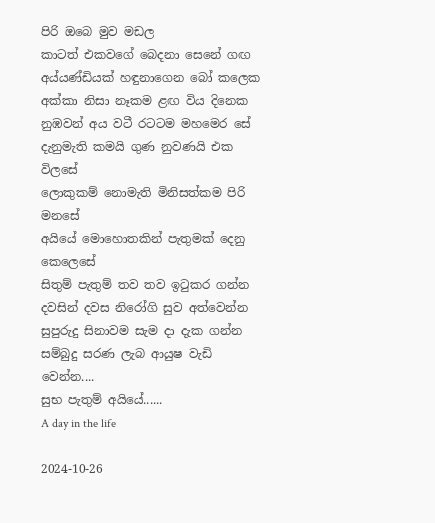පිරි ඔබෙ මුව මඩල
කාටත් එකවගේ බෙදනා සෙනේ ගඟ
අය්යණ්ඩියක් හඳුනාගෙන බෝ කලෙක
අක්කා නිසා නෑකම ළඟ විය දිනෙක
නුඹවන් අය වටී රටටම මහමෙර සේ
දැනුමැති කමයි ගුණ නුවණයි එක විලසේ
ලොකුකම් නොමැති මිනිසත්කම පිරි මනසේ
අයියේ මොහොතකින් පැතුමක් දෙනු කෙලෙසේ
සිතුම් පැතුම් තව තව ඉටුකර ගන්න
දවසින් දවස නිරෝගි සුව අත්වෙන්න
සුපුරුදු සිනාවම සැම දා දැක ගන්න
සම්බුදු සරණ ලැබ ආයුෂ වැඩි වෙන්න....
සුභ පැතුම් අයියේ......
A day in the life

2024-10-26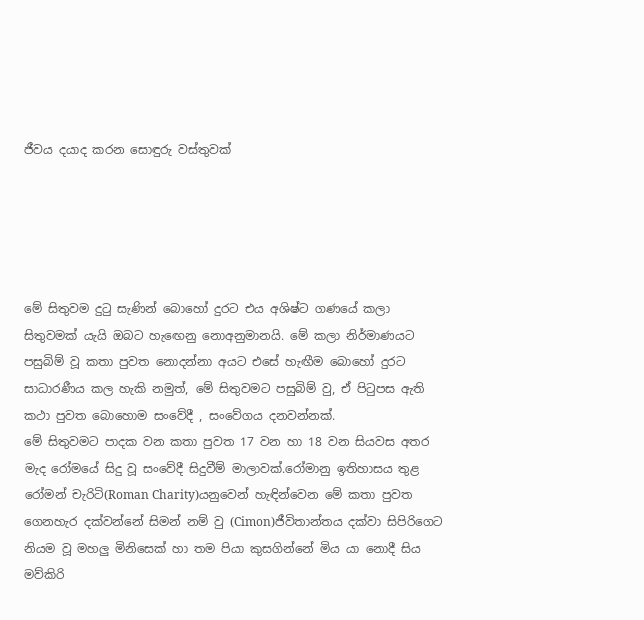ජීවය දයාද කරන සොඳුරු වස්තුවක්





මේ සිතුවම දුටු සැණින් බොහෝ දුරට එය අශිෂ්ට ගණයේ කලා සිතුවමක් යැයි ඔබට හැඟෙනු නොඅනුමානයි. මේ කලා නිර්මාණයට පසුබිම් වූ කතා පුවත නොදන්නා අයට එසේ හැඟීම බොහෝ දුරට සාධාරණීය කල හැකි නමුත්, මේ සිතුවමට පසුබිම් වු, ඒ පිටුපස ඇති කථා පුවත බොහොම සංවේදී , සංවේගය දනවන්නක්.
මේ සිතුවමට පාදක වන කතා පුවත 17 වන හා 18 වන සියවස අතර මැද රෝමයේ සිදු වූ සංවේදී සිදුවීම් මාලාවක්.රෝමානු ඉතිහාසය තුළ රෝමන් චැරිටි(Roman Charity)යනුවෙන් හැඳින්වෙන මේ කතා පුවත ගෙනහැර දක්වන්නේ සිමන් නම් වු (Cimon)ජීවිතාන්තය දක්වා සිපිරිගෙට නියම වූ මහලු මිනිසෙක් හා තම පියා කුසගින්නේ මිය යා නොදී සිය මව්කිරි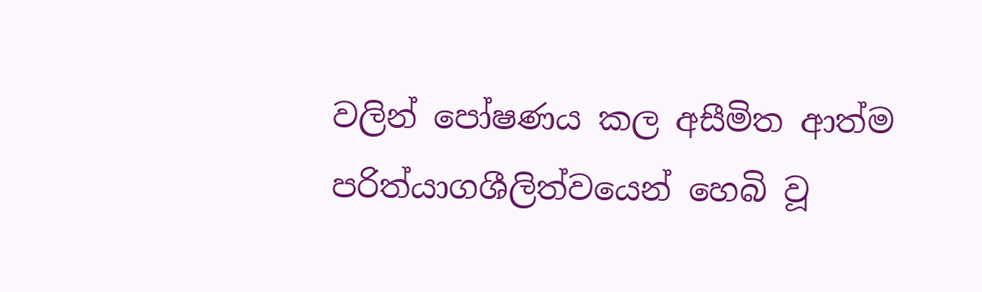වලින් පෝෂණය කල අසීමිත ආත්ම පරිත්යාගශීලිත්වයෙන් හෙබි වූ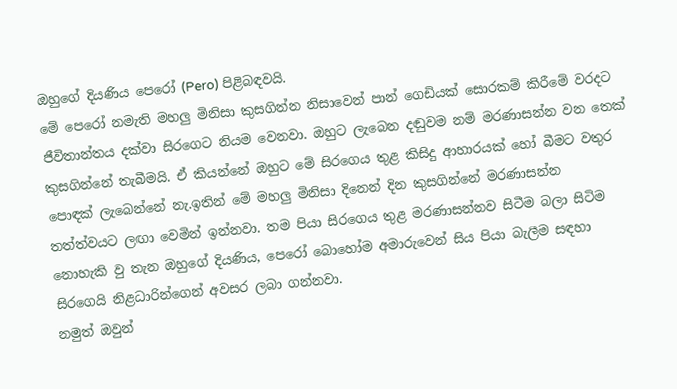ඔහුගේ දියණිය පෙරෝ (Pero) පිළිබඳවයි.
මේ පෙරෝ නමැති මහලු මිනිසා කුසගින්න නිසාවෙන් පාන් ගෙඩියක් සොරකම් කිරීමේ වරදට ජීවිතාන්තය දක්වා සිරගෙට නියම වෙනවා. ඔහුට ලැබෙන දඬුවම නම් මරණාසන්න වන තෙක් කුසගින්නේ තැබීමයි. ඒ කියන්නේ ඔහුට මේ සිරගෙය තුළ කිසිදු ආහාරයක් හෝ බීමට වතුර පොඳක් ලැබෙන්නේ නැ.ඉතින් මේ මහලු මිනිසා දිනෙන් දින කුසගින්නේ මරණාසන්න තත්ත්වයට ලඟා වෙමින් ඉන්නවා. තම පියා සිරගෙය තුළ මරණාසන්නව සිටීම බලා සිටිම නොහැකි වු තැන ඔහුගේ දියණිය, පෙරෝ බොහෝම අමාරුවෙන් සිය පියා බැලීම සඳහා සිරගෙයි නිළධාරින්ගෙන් අවසර ලබා ගන්නවා.
නමුත් ඔවුන්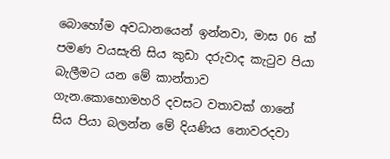බොහෝම අවධානයෙන් ඉන්නවා, මාස 06 ක් පමණ වයසැති සිය කුඩා දරුවාද කැටුව පියා බැලීමට යන මේ කාන්තාව ගැන.කොහොමහරි දවසට වතාවක් ගානේ සිය පියා බලන්න මේ දියණිය නොවරදවා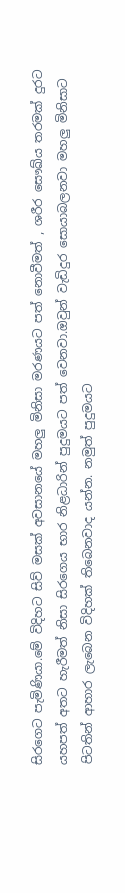සිරගෙට පැමිණියා.මේ විදිහට සිව් මසක් අවසානයේ මහලු මිනිසා මරණයට පත් නොවීමත් , ශරීර සෞඛ්ය තරමක් දුරට යහපත් අතට හැරීමත් නිසා සිරගෙය භාර නිළධාරින් පුදුමයට පත් වෙනවා.ඔවුන් වැඩිදුර සොයාබලනවා මහලු මිනිසාට පිටතින් ආහාර ලැබෙන විදිහක් තිබෙනවාද යන්න. නමුත් පුදුමයට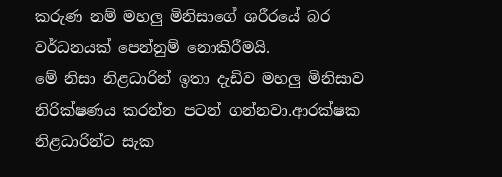කරුණ නම් මහලු මිනිසාගේ ශරීරයේ බර වර්ධනයක් පෙන්නුම් නොකිරීමයි.
මේ නිසා නිළධාරින් ඉතා දැඩිව මහලු මිනිසාව නිරික්ෂණය කරන්න පටන් ගන්නවා.ආරක්ෂක නිළධාරින්ට සැක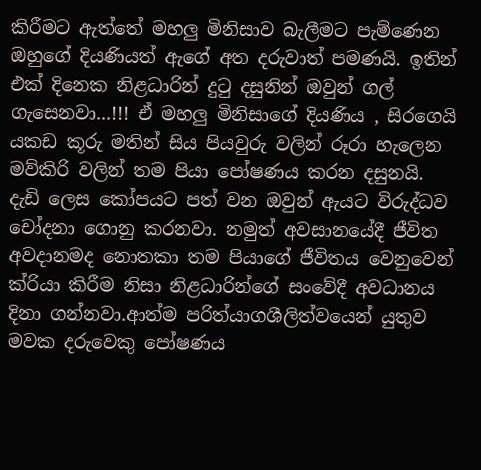කිරීමට ඇත්තේ මහලු මිනිසාව බැලීමට පැම්ණෙන ඔහුගේ දියණියත් ඇගේ අත දරුවාත් පමණයි. ඉතින් එක් දිනෙක නිළධාරින් දුටු දසුනින් ඔවුන් ගල් ගැසෙනවා...!!! ඒ මහලු මිනිසාගේ දියණිය , සිරගෙයි යකඩ කූරු මතින් සිය පියවුරු වලින් රූරා හැලෙන මව්කිරි වලින් තම පියා පෝෂණය කරන දසුනයි.
දැඩි ලෙස කෝපයට පත් වන ඔවුන් ඇයට විරුද්ධව චෝදනා ගොනු කරනවා. නමුත් අවසානයේදී ජීවිත අවදානමද නොතකා තම පියාගේ ජීවිතය වෙනුවෙන් ක්රියා කිරීම නිසා නිළධාරින්ගේ සංවේදී අවධානය දිනා ගන්නවා.ආත්ම පරිත්යාගශීලිත්වයෙන් යුතුව මවක දරුවෙකු පෝෂණය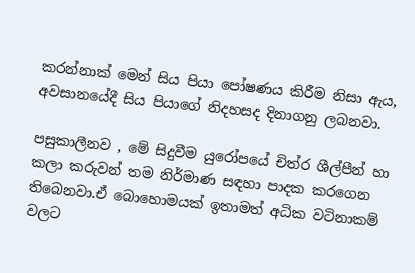කරන්නාක් මෙන් සිය පියා පෝෂණය කිරීම නිසා ඇය, අවසානයේදී සිය පියාගේ නිදහසද දිනාගනු ලබනවා.

පසුකාලීනව , මේ සිදුවීම යුරෝපයේ චිත්ර ශීල්පීන් හා කලා කරුවන් තම නිර්මාණ සඳහා පාදක කරගෙන තිබෙනවා.ඒ බොහොමයක් ඉතාමත් අධික වටිනාකම් වලට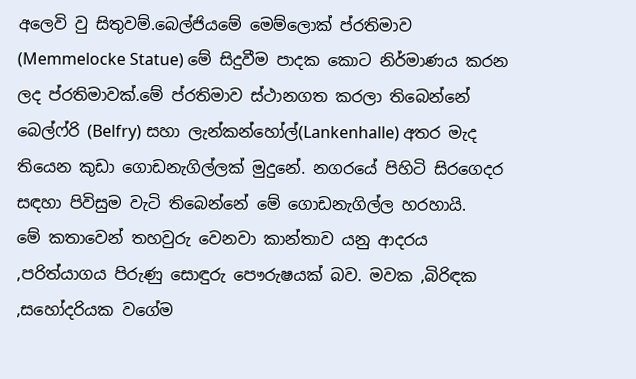අලෙවි වු සිතුවම්.බෙල්ජියමේ මෙම්ලොක් ප්රතිමාව (Memmelocke Statue) මේ සිදුවීම පාදක කොට නිර්මාණය කරන ලද ප්රතිමාවක්.මේ ප්රතිමාව ස්ථානගත කරලා තිබෙන්නේ බෙල්ෆ්රි (Belfry) සහා ලැන්කන්හෝල්(Lankenhalle) අතර මැද තියෙන කුඩා ගොඩනැගිල්ලක් මුදුනේ. නගරයේ පිහිටි සිරගෙදර සඳහා පිවිසුම වැටි තිබෙන්නේ මේ ගොඩනැගිල්ල හරහායි.
මේ කතාවෙන් තහවුරු වෙනවා කාන්තාව යනු ආදරය ,පරිත්යාගය පිරුණු සොඳුරු පෞරුෂයක් බව. මවක ,බිරිඳක ,සහෝදරියක වගේම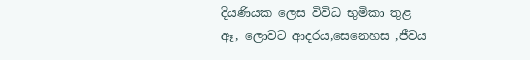දියණියක ලෙස විවිධ භුමිකා තුළ ඈ, ලොවට ආදරය,සෙනෙහස ,ජීවය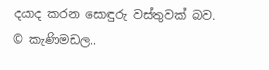දයාද කරන සොඳුරු වස්තුවක් බව.
© කැණිමඩල..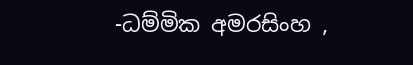-ධම්මික අමරසිංහ ,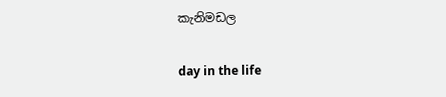කැනිමඩල

day in the life